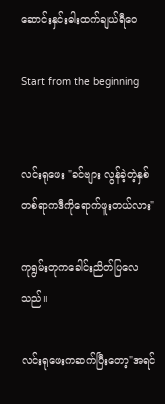ဆောင်းနှင်းဓါးထက်ချယ်ရီဝေ

Start from the beginning


လင်းရုဖေး "ခင်‌ဗျား လွန်ခဲ့တဲ့နှစ်တစ်ရာကဒီကိုရောက်ဖူးတယ်လား"

ကုရွမ်းတုကခေါင်းညိတ်ပြလေသည်။

လင်းရုဖေးကဆက်ပြီးတော့"အရင်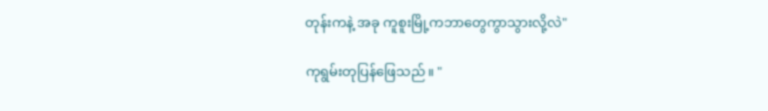တုန်းကနဲ့ အခု ကူစူးမြို့ကဘာတွေကွာသွားလို့လဲ"

ကုရွမ်းတုပြန်ဖြေသည်။ "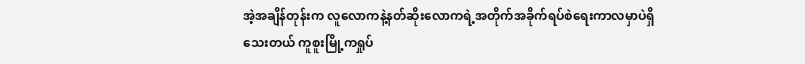အဲ့အချိန်တုန်းက လူလောကနဲ့နတ်ဆိုးလောကရဲ့အတိုက်အခိုက်ရပ်စဲရေးကာလမှာပဲရှိသေးတယ် ကူစူးမြို့ကရှုပ်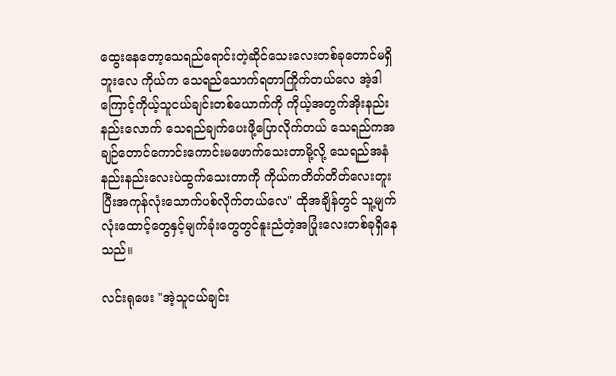ထွေးနေ‌တော့သေရည်ရောင်းတဲ့ဆိုင်သေးလေးတစ်ခုတောင်မရှိဘူးလေ ကိုယ်က သေရည်သောက်ရတာကြိုက်တယ်လေ အဲ့ဒါကြောင့်ကိုယ့်သူငယ်ချင်းတစ်ယောက်ကို ကိုယ့်အတွက်အိုးနည်းနည်း‌လောက် သေရည်ချက်ပေးဖို့ပြောလိုက်တယ် သေရည်ကအချဉ်တောင်ကောင်းကောင်းမဖောက်သေးတာမို့လို့ သေရည်အနံနည်းနည်းလေးပဲထွက်သေးတာကို ကိုယ်ကတိတ်တိတ်လေးတူးပြီးအကုန်လုံးသောက်ပစ်လိုက်တယ်လေ" ထိုအချိန်တွင် သူ့မျက်လုံးထောင့်တွေနှင့်မျက်ခုံးတွေတွင်နူးညံတဲ့အပြုံးလေးတစ်ခုရှိနေသည်။

လင်းရုဖေး "အဲ့သူငယ်ချင်း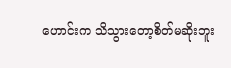ဟောင်းက သိသွားတော့စိတ်မဆိုးဘူး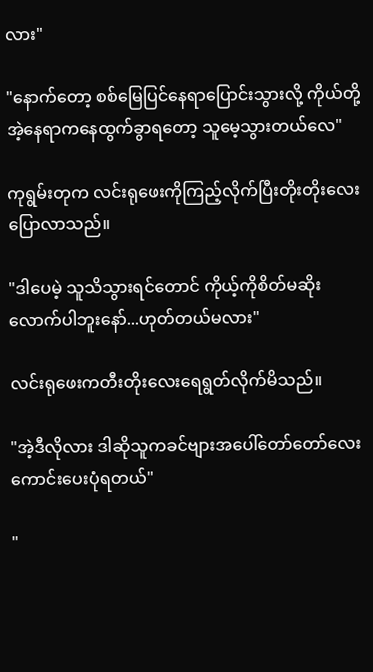လား"

"နောက်တော့ စစ်မြေပြင်နေရာပြောင်းသွားလို့ ကိုယ်တို့အဲ့နေရာကနေထွက်ခွာရတော့ သူမေ့သွားတယ်လေ"

ကုရွမ်းတုက လင်းရုဖေးကိုကြည့်လိုက်ပြီးတိုးတိုးလေးပြောလာသည်။

"ဒါပေမဲ့ သူသိသွားရင်တောင် ကိုယ့်ကိုစိတ်မဆိုးလောက်ပါဘူးနော်...ဟုတ်တယ်မလား"

လင်းရုဖေးကတီးတိုးလေးရေရွတ်လိုက်မိသည်။

"အဲ့ဒီလိုလား ဒါဆိုသူကခင်ဗျားအပေါ်တော်တော်လေးကောင်းပေးပုံရတယ်"

"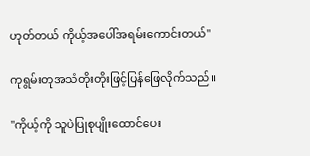ဟုတ်တယ် ကိုယ့်အပေါ်အရမ်းကောင်းတယ်"

ကုရွမ်းတုအသံတိုးတိုးဖြင့်ပြန်ဖြေလိုက်သည်။

"ကိုယ့်ကို သူပဲပြုစုပျိုးထောင်ပေး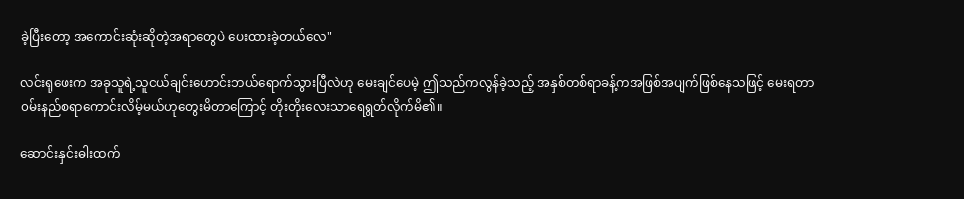ခဲ့ပြီးတော့ အကောင်းဆုံးဆိုတဲ့အရာတွေပဲ ပေးထားခဲ့တယ်လေ"

လင်းရုဖေးက အခုသူရဲ့သူငယ်ချင်းဟောင်းဘယ်ရောက်သွားပြီလဲဟု မေးချင်ပေမဲ့ ဤသည်ကလွန်ခဲ့သည့် အနှစ်တစ်ရာခန့်ကအဖြစ်အပျက်ဖြစ်နေသဖြင့် မေးရတာ၀မ်းနည်စရာကောင်းလိမ့်မယ်ဟုတွေးမိတာကြောင့် တိုးတိုးလေးသာရေရွတ်လိုက်မိ၏။

ဆောင်းနှင်းဓါးထက်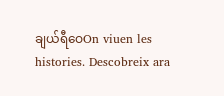ချယ်ရီဝေOn viuen les histories. Descobreix ara